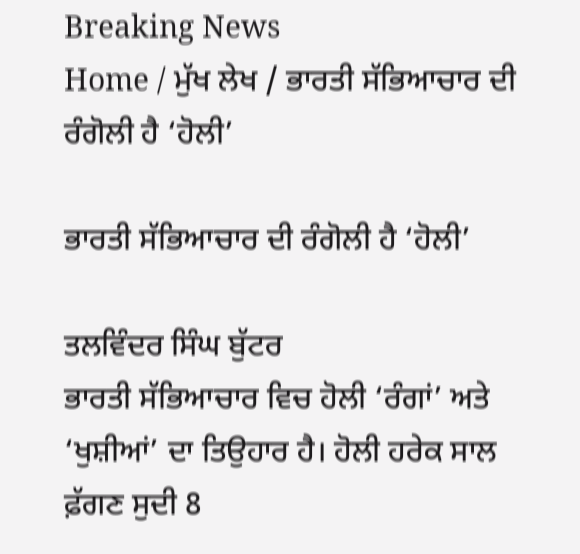Breaking News
Home / ਮੁੱਖ ਲੇਖ / ਭਾਰਤੀ ਸੱਭਿਆਚਾਰ ਦੀ ਰੰਗੋਲੀ ਹੈ ‘ਹੋਲੀ’

ਭਾਰਤੀ ਸੱਭਿਆਚਾਰ ਦੀ ਰੰਗੋਲੀ ਹੈ ‘ਹੋਲੀ’

ਤਲਵਿੰਦਰ ਸਿੰਘ ਬੁੱਟਰ
ਭਾਰਤੀ ਸੱਭਿਆਚਾਰ ਵਿਚ ਹੋਲੀ ‘ਰੰਗਾਂ’ ਅਤੇ ‘ਖੁਸ਼ੀਆਂ’ ਦਾ ਤਿਉਹਾਰ ਹੈ। ਹੋਲੀ ਹਰੇਕ ਸਾਲ ਫ਼ੱਗਣ ਸੁਦੀ 8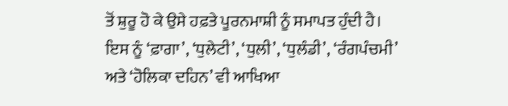ਤੋਂ ਸ਼ੁਰੂ ਹੋ ਕੇ ਉਸੇ ਹਫ਼ਤੇ ਪੂਰਨਮਾਸ਼ੀ ਨੂੰ ਸਮਾਪਤ ਹੁੰਦੀ ਹੈ। ਇਸ ਨੂੰ ‘ਫ਼ਾਗਾ’, ‘ਧੁਲੇਟੀ’, ‘ਧੁਲੀ’, ‘ਧੁਲੰਡੀ’, ‘ਰੰਗਪੰਚਮੀ’ ਅਤੇ ‘ਹੋਲਿਕਾ ਦਹਿਨ’ ਵੀ ਆਖਿਆ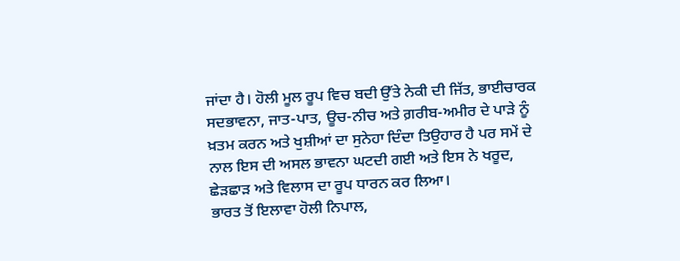ਜਾਂਦਾ ਹੈ। ਹੋਲੀ ਮੂਲ ਰੂਪ ਵਿਚ ਬਦੀ ਉੱਤੇ ਨੇਕੀ ਦੀ ਜਿੱਤ, ਭਾਈਚਾਰਕ ਸਦਭਾਵਨਾ, ਜਾਤ-ਪਾਤ, ਊਚ-ਨੀਚ ਅਤੇ ਗ਼ਰੀਬ-ਅਮੀਰ ਦੇ ਪਾੜੇ ਨੂੰ ਖ਼ਤਮ ਕਰਨ ਅਤੇ ਖੁਸ਼ੀਆਂ ਦਾ ਸੁਨੇਹਾ ਦਿੰਦਾ ਤਿਉਹਾਰ ਹੈ ਪਰ ਸਮੇਂ ਦੇ ਨਾਲ ਇਸ ਦੀ ਅਸਲ ਭਾਵਨਾ ਘਟਦੀ ਗਈ ਅਤੇ ਇਸ ਨੇ ਖਰੂਦ, ਛੇੜਛਾੜ ਅਤੇ ਵਿਲਾਸ ਦਾ ਰੂਪ ਧਾਰਨ ਕਰ ਲਿਆ।
ਭਾਰਤ ਤੋਂ ਇਲਾਵਾ ਹੋਲੀ ਨਿਪਾਲ,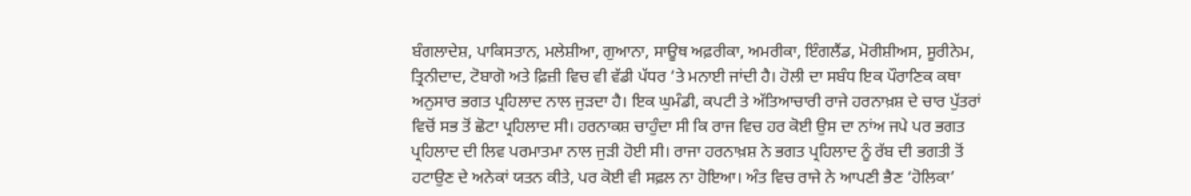ਬੰਗਲਾਦੇਸ਼, ਪਾਕਿਸਤਾਨ, ਮਲੇਸ਼ੀਆ, ਗੁਆਨਾ, ਸਾਊਥ ਅਫ਼ਰੀਕਾ, ਅਮਰੀਕਾ, ਇੰਗਲੈਂਡ, ਮੋਰੀਸ਼ੀਅਸ, ਸੂਰੀਨੇਮ, ਤ੍ਰਿਨੀਦਾਦ, ਟੋਬਾਗੋ ਅਤੇ ਫ਼ਿਜ਼ੀ ਵਿਚ ਵੀ ਵੱਡੀ ਪੱਧਰ ‘ਤੇ ਮਨਾਈ ਜਾਂਦੀ ਹੈ। ਹੋਲੀ ਦਾ ਸਬੰਧ ਇਕ ਪੌਰਾਣਿਕ ਕਥਾ ਅਨੁਸਾਰ ਭਗਤ ਪ੍ਰਹਿਲਾਦ ਨਾਲ ਜੁੜਦਾ ਹੈ। ਇਕ ਘੁਮੰਡੀ, ਕਪਟੀ ਤੇ ਅੱਤਿਆਚਾਰੀ ਰਾਜੇ ਹਰਨਾਖ਼ਸ਼ ਦੇ ਚਾਰ ਪੁੱਤਰਾਂ ਵਿਚੋਂ ਸਭ ਤੋਂ ਛੋਟਾ ਪ੍ਰਹਿਲਾਦ ਸੀ। ਹਰਨਾਕਸ਼ ਚਾਹੁੰਦਾ ਸੀ ਕਿ ਰਾਜ ਵਿਚ ਹਰ ਕੋਈ ਉਸ ਦਾ ਨਾਂਅ ਜਪੇ ਪਰ ਭਗਤ ਪ੍ਰਹਿਲਾਦ ਦੀ ਲਿਵ ਪਰਮਾਤਮਾ ਨਾਲ ਜੁੜੀ ਹੋਈ ਸੀ। ਰਾਜਾ ਹਰਨਾਖ਼ਸ਼ ਨੇ ਭਗਤ ਪ੍ਰਹਿਲਾਦ ਨੂੰ ਰੱਬ ਦੀ ਭਗਤੀ ਤੋਂ ਹਟਾਉਣ ਦੇ ਅਨੇਕਾਂ ਯਤਨ ਕੀਤੇ, ਪਰ ਕੋਈ ਵੀ ਸਫ਼ਲ ਨਾ ਹੋਇਆ। ਅੰਤ ਵਿਚ ਰਾਜੇ ਨੇ ਆਪਣੀ ਭੈਣ ‘ਹੋਲਿਕਾ’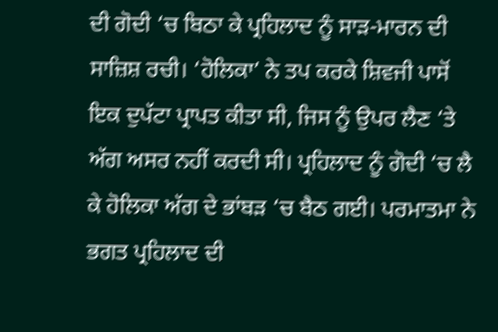ਦੀ ਗੋਦੀ ‘ਚ ਬਿਠਾ ਕੇ ਪ੍ਰਹਿਲਾਦ ਨੂੰ ਸਾੜ-ਮਾਰਨ ਦੀ ਸਾਜ਼ਿਸ਼ ਰਚੀ। ‘ਹੋਲਿਕਾ’ ਨੇ ਤਪ ਕਰਕੇ ਸ਼ਿਵਜੀ ਪਾਸੋਂ ਇਕ ਦੁਪੱਟਾ ਪ੍ਰਾਪਤ ਕੀਤਾ ਸੀ, ਜਿਸ ਨੂੰ ਉਪਰ ਲੈਣ ‘ਤੇ ਅੱਗ ਅਸਰ ਨਹੀਂ ਕਰਦੀ ਸੀ। ਪ੍ਰਹਿਲਾਦ ਨੂੰ ਗੋਦੀ ‘ਚ ਲੈ ਕੇ ਹੋਲਿਕਾ ਅੱਗ ਦੇ ਭਾਂਬੜ ‘ਚ ਬੈਠ ਗਈ। ਪਰਮਾਤਮਾ ਨੇ ਭਗਤ ਪ੍ਰਹਿਲਾਦ ਦੀ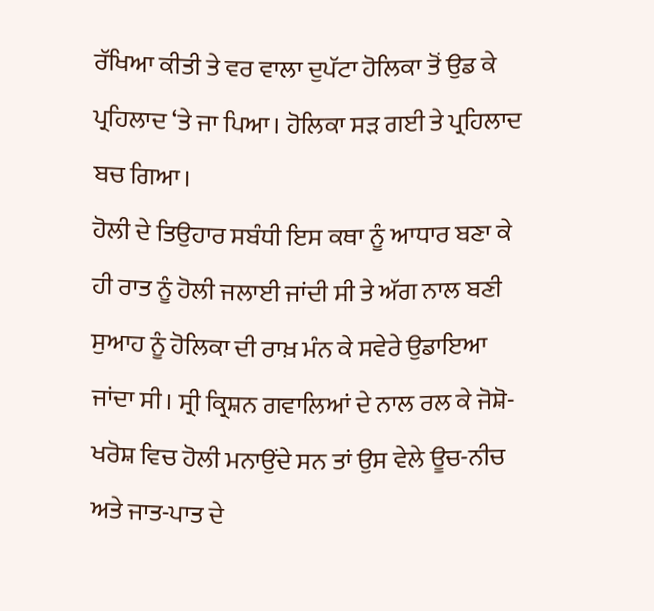ਰੱਖਿਆ ਕੀਤੀ ਤੇ ਵਰ ਵਾਲਾ ਦੁਪੱਟਾ ਹੋਲਿਕਾ ਤੋਂ ਉਡ ਕੇ ਪ੍ਰਹਿਲਾਦ ‘ਤੇ ਜਾ ਪਿਆ। ਹੋਲਿਕਾ ਸੜ ਗਈ ਤੇ ਪ੍ਰਹਿਲਾਦ ਬਚ ਗਿਆ।
ਹੋਲੀ ਦੇ ਤਿਉਹਾਰ ਸਬੰਧੀ ਇਸ ਕਥਾ ਨੂੰ ਆਧਾਰ ਬਣਾ ਕੇ ਹੀ ਰਾਤ ਨੂੰ ਹੋਲੀ ਜਲਾਈ ਜਾਂਦੀ ਸੀ ਤੇ ਅੱਗ ਨਾਲ ਬਣੀ ਸੁਆਹ ਨੂੰ ਹੋਲਿਕਾ ਦੀ ਰਾਖ਼ ਮੰਨ ਕੇ ਸਵੇਰੇ ਉਡਾਇਆ ਜਾਂਦਾ ਸੀ। ਸ੍ਰੀ ਕ੍ਰਿਸ਼ਨ ਗਵਾਲਿਆਂ ਦੇ ਨਾਲ ਰਲ ਕੇ ਜੋਸ਼ੋ-ਖਰੋਸ਼ ਵਿਚ ਹੋਲੀ ਮਨਾਉਂਦੇ ਸਨ ਤਾਂ ਉਸ ਵੇਲੇ ਊਚ-ਨੀਚ ਅਤੇ ਜਾਤ-ਪਾਤ ਦੇ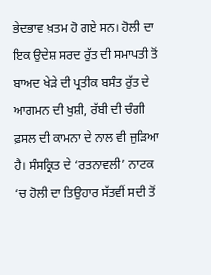ਭੇਦਭਾਵ ਖ਼ਤਮ ਹੋ ਗਏ ਸਨ। ਹੋਲੀ ਦਾ ਇਕ ਉਦੇਸ਼ ਸਰਦ ਰੁੱਤ ਦੀ ਸਮਾਪਤੀ ਤੋਂ ਬਾਅਦ ਖੇੜੇ ਦੀ ਪ੍ਰਤੀਕ ਬਸੰਤ ਰੁੱਤ ਦੇ ਆਗਮਨ ਦੀ ਖੁਸ਼ੀ, ਰੱਬੀ ਦੀ ਚੰਗੀ ਫ਼ਸਲ ਦੀ ਕਾਮਨਾ ਦੇ ਨਾਲ ਵੀ ਜੁੜਿਆ ਹੈ। ਸੰਸਕ੍ਰਿਤ ਦੇ ‘ਰਤਨਾਵਲੀ’ ਨਾਟਕ ‘ਚ ਹੋਲੀ ਦਾ ਤਿਉਹਾਰ ਸੱਤਵੀਂ ਸਦੀ ਤੋਂ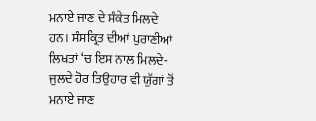ਮਨਾਏ ਜਾਣ ਦੇ ਸੰਕੇਤ ਮਿਲਦੇ ਹਨ। ਸੰਸਕ੍ਰਿਤ ਦੀਆਂ ਪੁਰਾਣੀਆਂ ਲਿਖਤਾਂ ‘ਚ ਇਸ ਨਾਲ ਮਿਲਦੇ-ਜੁਲਦੇ ਹੋਰ ਤਿਉਹਾਰ ਵੀ ਯੁੱਗਾਂ ਤੋਂ ਮਨਾਏ ਜਾਣ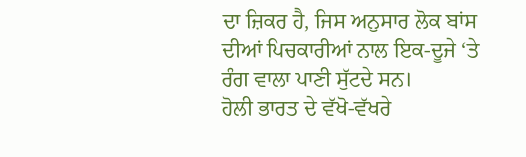ਦਾ ਜ਼ਿਕਰ ਹੈ, ਜਿਸ ਅਨੁਸਾਰ ਲੋਕ ਬਾਂਸ ਦੀਆਂ ਪਿਚਕਾਰੀਆਂ ਨਾਲ ਇਕ-ਦੂਜੇ ‘ਤੇ ਰੰਗ ਵਾਲਾ ਪਾਣੀ ਸੁੱਟਦੇ ਸਨ।
ਹੋਲੀ ਭਾਰਤ ਦੇ ਵੱਖੋ-ਵੱਖਰੇ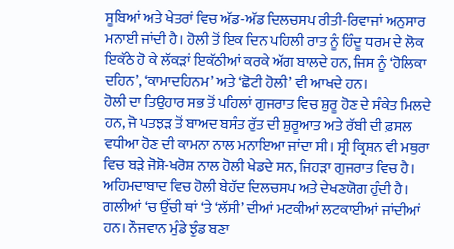ਸੂਬਿਆਂ ਅਤੇ ਖੇਤਰਾਂ ਵਿਚ ਅੱਡ-ਅੱਡ ਦਿਲਚਸਪ ਰੀਤੀ-ਰਿਵਾਜਾਂ ਅਨੁਸਾਰ ਮਨਾਈ ਜਾਂਦੀ ਹੈ। ਹੋਲੀ ਤੋਂ ਇਕ ਦਿਨ ਪਹਿਲੀ ਰਾਤ ਨੂੰ ਹਿੰਦੂ ਧਰਮ ਦੇ ਲੋਕ ਇਕੱਠੇ ਹੋ ਕੇ ਲੱਕੜਾਂ ਇਕੱਠੀਆਂ ਕਰਕੇ ਅੱਗ ਬਾਲਦੇ ਹਨ, ਜਿਸ ਨੂੰ ‘ਹੋਲਿਕਾ ਦਹਿਨ’, ‘ਕਾਮਾਦਹਿਨਮ’ ਅਤੇ ‘ਛੋਟੀ ਹੋਲੀ’ ਵੀ ਆਖਦੇ ਹਨ।
ਹੋਲੀ ਦਾ ਤਿਉਹਾਰ ਸਭ ਤੋਂ ਪਹਿਲਾਂ ਗੁਜਰਾਤ ਵਿਚ ਸ਼ੁਰੂ ਹੋਣ ਦੇ ਸੰਕੇਤ ਮਿਲਦੇ ਹਨ, ਜੋ ਪਤਝੜ ਤੋਂ ਬਾਅਦ ਬਸੰਤ ਰੁੱਤ ਦੀ ਸ਼ੁਰੂਆਤ ਅਤੇ ਰੱਬੀ ਦੀ ਫ਼ਸਲ ਵਧੀਆ ਹੋਣ ਦੀ ਕਾਮਨਾ ਨਾਲ ਮਨਾਇਆ ਜਾਂਦਾ ਸੀ। ਸ੍ਰੀ ਕ੍ਰਿਸ਼ਨ ਵੀ ਮਥੁਰਾ ਵਿਚ ਬੜੇ ਜੋਸ਼ੋ-ਖਰੋਸ਼ ਨਾਲ ਹੋਲੀ ਖੇਡਦੇ ਸਨ, ਜਿਹੜਾ ਗੁਜਰਾਤ ਵਿਚ ਹੈ। ਅਹਿਮਦਾਬਾਦ ਵਿਚ ਹੋਲੀ ਬੇਹੱਦ ਦਿਲਚਸਪ ਅਤੇ ਦੇਖਣਯੋਗ ਹੁੰਦੀ ਹੈ। ਗਲੀਆਂ ‘ਚ ਉੱਚੀ ਥਾਂ ‘ਤੇ ‘ਲੱਸੀ’ ਦੀਆਂ ਮਟਕੀਆਂ ਲਟਕਾਈਆਂ ਜਾਂਦੀਆਂ ਹਨ। ਨੌਜਵਾਨ ਮੁੰਡੇ ਝੁੰਡ ਬਣਾ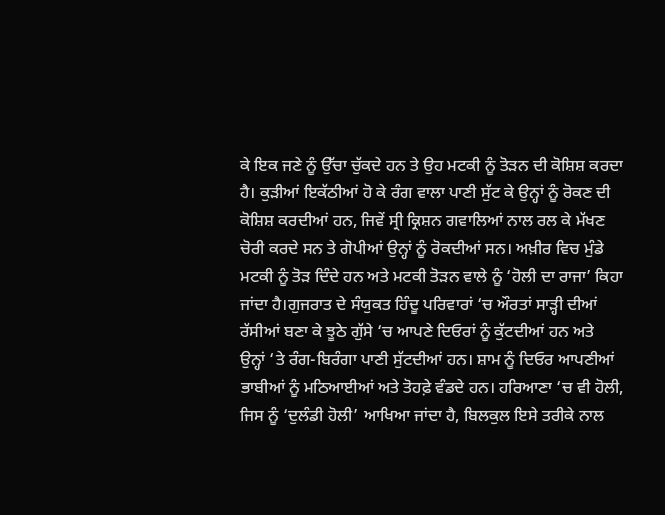ਕੇ ਇਕ ਜਣੇ ਨੂੰ ਉੱਚਾ ਚੁੱਕਦੇ ਹਨ ਤੇ ਉਹ ਮਟਕੀ ਨੂੰ ਤੋੜਨ ਦੀ ਕੋਸ਼ਿਸ਼ ਕਰਦਾ ਹੈ। ਕੁੜੀਆਂ ਇਕੱਠੀਆਂ ਹੋ ਕੇ ਰੰਗ ਵਾਲਾ ਪਾਣੀ ਸੁੱਟ ਕੇ ਉਨ੍ਹਾਂ ਨੂੰ ਰੋਕਣ ਦੀ ਕੋਸ਼ਿਸ਼ ਕਰਦੀਆਂ ਹਨ, ਜਿਵੇਂ ਸ੍ਰੀ ਕ੍ਰਿਸ਼ਨ ਗਵਾਲਿਆਂ ਨਾਲ ਰਲ ਕੇ ਮੱਖਣ ਚੋਰੀ ਕਰਦੇ ਸਨ ਤੇ ਗੋਪੀਆਂ ਉਨ੍ਹਾਂ ਨੂੰ ਰੋਕਦੀਆਂ ਸਨ। ਅਖ਼ੀਰ ਵਿਚ ਮੁੰਡੇ ਮਟਕੀ ਨੂੰ ਤੋੜ ਦਿੰਦੇ ਹਨ ਅਤੇ ਮਟਕੀ ਤੋੜਨ ਵਾਲੇ ਨੂੰ ‘ਹੋਲੀ ਦਾ ਰਾਜਾ’ ਕਿਹਾ ਜਾਂਦਾ ਹੈ।ਗੁਜਰਾਤ ਦੇ ਸੰਯੁਕਤ ਹਿੰਦੂ ਪਰਿਵਾਰਾਂ ‘ਚ ਔਰਤਾਂ ਸਾੜ੍ਹੀ ਦੀਆਂ ਰੱਸੀਆਂ ਬਣਾ ਕੇ ਝੂਠੇ ਗੁੱਸੇ ‘ਚ ਆਪਣੇ ਦਿਓਰਾਂ ਨੂੰ ਕੁੱਟਦੀਆਂ ਹਨ ਅਤੇ
ਉਨ੍ਹਾਂ ‘ਤੇ ਰੰਗ-ਬਿਰੰਗਾ ਪਾਣੀ ਸੁੱਟਦੀਆਂ ਹਨ। ਸ਼ਾਮ ਨੂੰ ਦਿਓਰ ਆਪਣੀਆਂ ਭਾਬੀਆਂ ਨੂੰ ਮਠਿਆਈਆਂ ਅਤੇ ਤੋਹਫ਼ੇ ਵੰਡਦੇ ਹਨ। ਹਰਿਆਣਾ ‘ਚ ਵੀ ਹੋਲੀ, ਜਿਸ ਨੂੰ ‘ਦੁਲੰਡੀ ਹੋਲੀ’ ਆਖਿਆ ਜਾਂਦਾ ਹੈ, ਬਿਲਕੁਲ ਇਸੇ ਤਰੀਕੇ ਨਾਲ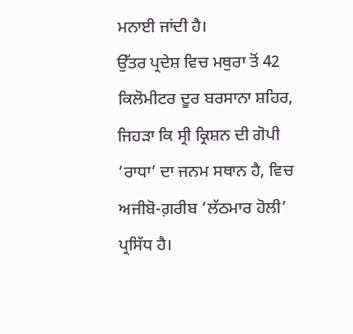ਮਨਾਈ ਜਾਂਦੀ ਹੈ।
ਉੱਤਰ ਪ੍ਰਦੇਸ਼ ਵਿਚ ਮਥੁਰਾ ਤੋਂ 42 ਕਿਲੋਮੀਟਰ ਦੂਰ ਬਰਸਾਨਾ ਸ਼ਹਿਰ, ਜਿਹੜਾ ਕਿ ਸ੍ਰੀ ਕ੍ਰਿਸ਼ਨ ਦੀ ਗੋਪੀ ‘ਰਾਧਾ’ ਦਾ ਜਨਮ ਸਥਾਨ ਹੈ, ਵਿਚ ਅਜੀਬੋ-ਗ਼ਰੀਬ ‘ਲੱਠਮਾਰ ਹੋਲੀ’ ਪ੍ਰਸਿੱਧ ਹੈ।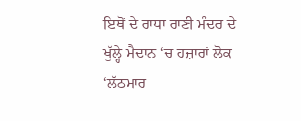ਇਥੋਂ ਦੇ ਰਾਧਾ ਰਾਣੀ ਮੰਦਰ ਦੇ ਖੁੱਲ੍ਹੇ ਮੈਦਾਨ ‘ਚ ਹਜ਼ਾਰਾਂ ਲੋਕ ‘ਲੱਠਮਾਰ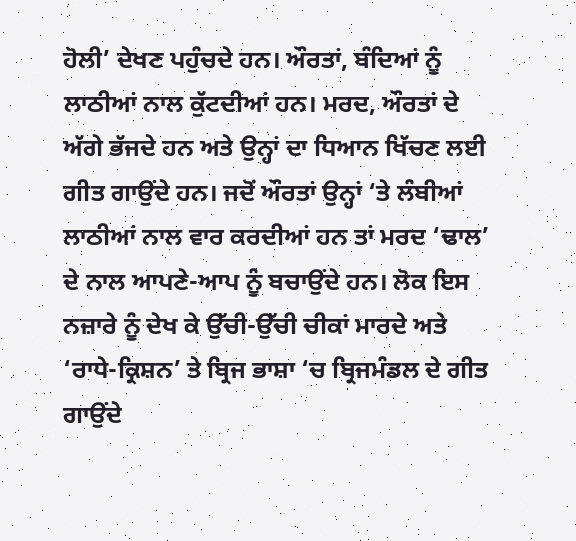ਹੋਲੀ’ ਦੇਖਣ ਪਹੁੰਚਦੇ ਹਨ। ਔਰਤਾਂ, ਬੰਦਿਆਂ ਨੂੰ ਲਾਠੀਆਂ ਨਾਲ ਕੁੱਟਦੀਆਂ ਹਨ। ਮਰਦ, ਔਰਤਾਂ ਦੇ ਅੱਗੇ ਭੱਜਦੇ ਹਨ ਅਤੇ ਉਨ੍ਹਾਂ ਦਾ ਧਿਆਨ ਖਿੱਚਣ ਲਈ ਗੀਤ ਗਾਉਂਦੇ ਹਨ। ਜਦੋਂ ਔਰਤਾਂ ਉਨ੍ਹਾਂ ‘ਤੇ ਲੰਬੀਆਂ ਲਾਠੀਆਂ ਨਾਲ ਵਾਰ ਕਰਦੀਆਂ ਹਨ ਤਾਂ ਮਰਦ ‘ਢਾਲ’ ਦੇ ਨਾਲ ਆਪਣੇ-ਆਪ ਨੂੰ ਬਚਾਉਂਦੇ ਹਨ। ਲੋਕ ਇਸ ਨਜ਼ਾਰੇ ਨੂੰ ਦੇਖ ਕੇ ਉੱਚੀ-ਉੱਚੀ ਚੀਕਾਂ ਮਾਰਦੇ ਅਤੇ ‘ਰਾਧੇ-ਕ੍ਰਿਸ਼ਨ’ ਤੇ ਬ੍ਰਿਜ ਭਾਸ਼ਾ ‘ਚ ਬ੍ਰਿਜਮੰਡਲ ਦੇ ਗੀਤ ਗਾਉਂਦੇ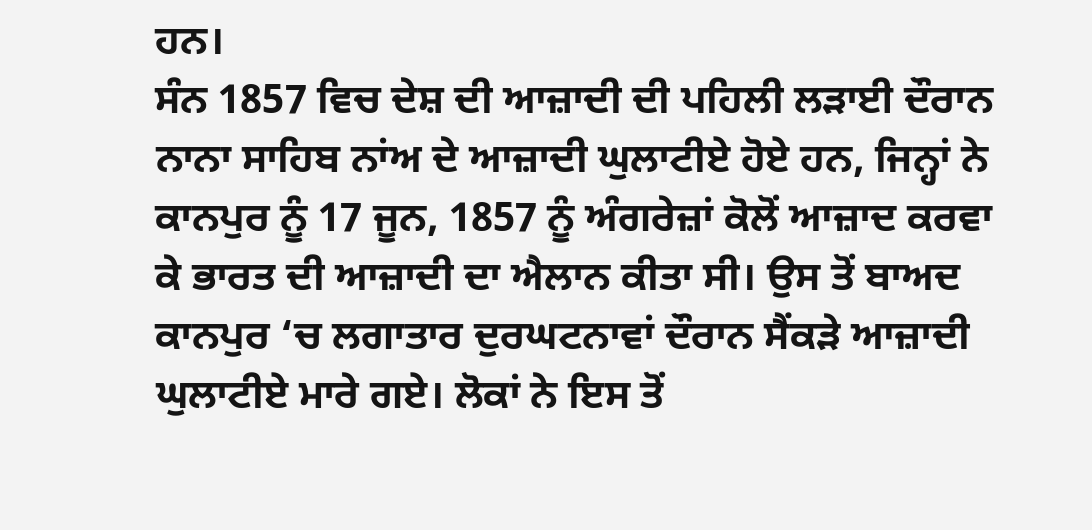ਹਨ।
ਸੰਨ 1857 ਵਿਚ ਦੇਸ਼ ਦੀ ਆਜ਼ਾਦੀ ਦੀ ਪਹਿਲੀ ਲੜਾਈ ਦੌਰਾਨ ਨਾਨਾ ਸਾਹਿਬ ਨਾਂਅ ਦੇ ਆਜ਼ਾਦੀ ਘੁਲਾਟੀਏ ਹੋਏ ਹਨ, ਜਿਨ੍ਹਾਂ ਨੇ ਕਾਨਪੁਰ ਨੂੰ 17 ਜੂਨ, 1857 ਨੂੰ ਅੰਗਰੇਜ਼ਾਂ ਕੋਲੋਂ ਆਜ਼ਾਦ ਕਰਵਾ ਕੇ ਭਾਰਤ ਦੀ ਆਜ਼ਾਦੀ ਦਾ ਐਲਾਨ ਕੀਤਾ ਸੀ। ਉਸ ਤੋਂ ਬਾਅਦ ਕਾਨਪੁਰ ‘ਚ ਲਗਾਤਾਰ ਦੁਰਘਟਨਾਵਾਂ ਦੌਰਾਨ ਸੈਂਕੜੇ ਆਜ਼ਾਦੀ ਘੁਲਾਟੀਏ ਮਾਰੇ ਗਏ। ਲੋਕਾਂ ਨੇ ਇਸ ਤੋਂ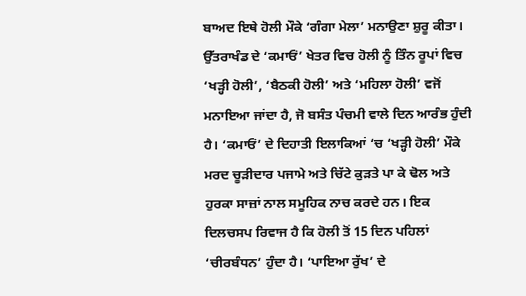ਬਾਅਦ ਇਥੇ ਹੋਲੀ ਮੌਕੇ ‘ਗੰਗਾ ਮੇਲਾ’ ਮਨਾਉਣਾ ਸ਼ੁਰੂ ਕੀਤਾ।
ਉੱਤਰਾਖੰਡ ਦੇ ‘ਕਮਾਓਂ’ ਖੇਤਰ ਵਿਚ ਹੋਲੀ ਨੂੰ ਤਿੰਨ ਰੂਪਾਂ ਵਿਚ ‘ਖੜ੍ਹੀ ਹੋਲੀ’, ‘ਬੈਠਕੀ ਹੋਲੀ’ ਅਤੇ ‘ਮਹਿਲਾ ਹੋਲੀ’ ਵਜੋਂ ਮਨਾਇਆ ਜਾਂਦਾ ਹੈ, ਜੋ ਬਸੰਤ ਪੰਚਮੀ ਵਾਲੇ ਦਿਨ ਆਰੰਭ ਹੁੰਦੀ ਹੈ। ‘ਕਮਾਓਂ’ ਦੇ ਦਿਹਾਤੀ ਇਲਾਕਿਆਂ ‘ਚ ‘ਖੜ੍ਹੀ ਹੋਲੀ’ ਮੌਕੇ ਮਰਦ ਚੂੜੀਦਾਰ ਪਜਾਮੇ ਅਤੇ ਚਿੱਟੇ ਕੁੜਤੇ ਪਾ ਕੇ ਢੋਲ ਅਤੇ ਹੁਰਕਾ ਸਾਜ਼ਾਂ ਨਾਲ ਸਮੂਹਿਕ ਨਾਚ ਕਰਦੇ ਹਨ। ਇਕ ਦਿਲਚਸਪ ਰਿਵਾਜ ਹੈ ਕਿ ਹੋਲੀ ਤੋਂ 15 ਦਿਨ ਪਹਿਲਾਂ ‘ਚੀਰਬੰਧਨ’ ਹੁੰਦਾ ਹੈ। ‘ਪਾਇਆ ਰੁੱਖ’ ਦੇ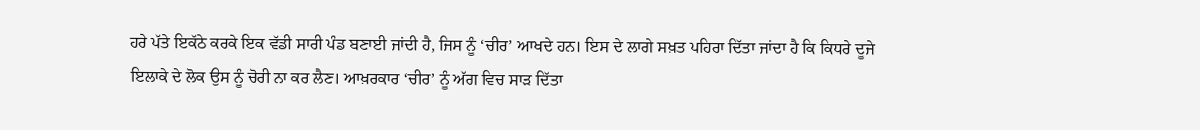ਹਰੇ ਪੱਤੇ ਇਕੱਠੇ ਕਰਕੇ ਇਕ ਵੱਡੀ ਸਾਰੀ ਪੰਡ ਬਣਾਈ ਜਾਂਦੀ ਹੈ, ਜਿਸ ਨੂੰ ‘ਚੀਰ’ ਆਖਦੇ ਹਨ। ਇਸ ਦੇ ਲਾਗੇ ਸਖ਼ਤ ਪਹਿਰਾ ਦਿੱਤਾ ਜਾਂਦਾ ਹੈ ਕਿ ਕਿਧਰੇ ਦੂਜੇ ਇਲਾਕੇ ਦੇ ਲੋਕ ਉਸ ਨੂੰ ਚੋਰੀ ਨਾ ਕਰ ਲੈਣ। ਆਖ਼ਰਕਾਰ ‘ਚੀਰ’ ਨੂੰ ਅੱਗ ਵਿਚ ਸਾੜ ਦਿੱਤਾ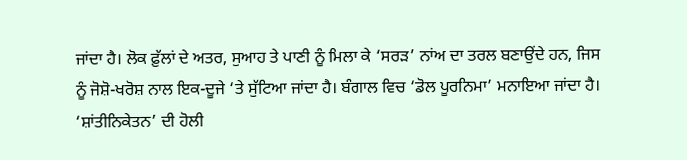ਜਾਂਦਾ ਹੈ। ਲੋਕ ਫ਼ੁੱਲਾਂ ਦੇ ਅਤਰ, ਸੁਆਹ ਤੇ ਪਾਣੀ ਨੂੰ ਮਿਲਾ ਕੇ ‘ਸਰੜ’ ਨਾਂਅ ਦਾ ਤਰਲ ਬਣਾਉਂਦੇ ਹਨ, ਜਿਸ ਨੂੰ ਜੋਸ਼ੋ-ਖਰੋਸ਼ ਨਾਲ ਇਕ-ਦੂਜੇ ‘ਤੇ ਸੁੱਟਿਆ ਜਾਂਦਾ ਹੈ। ਬੰਗਾਲ ਵਿਚ ‘ਡੋਲ ਪੂਰਨਿਮਾ’ ਮਨਾਇਆ ਜਾਂਦਾ ਹੈ। ‘ਸ਼ਾਂਤੀਨਿਕੇਤਨ’ ਦੀ ਹੋਲੀ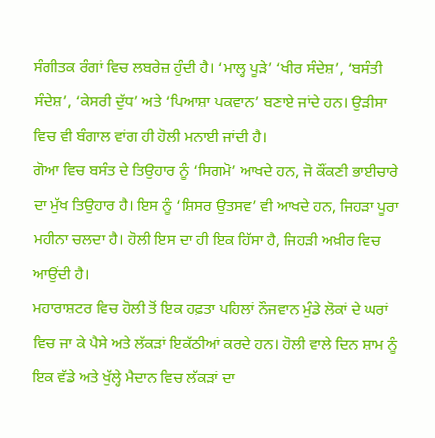ਸੰਗੀਤਕ ਰੰਗਾਂ ਵਿਚ ਲਬਰੇਜ਼ ਹੁੰਦੀ ਹੈ। ‘ਮਾਲ੍ਹ ਪੂੜੇ’ ‘ਖੀਰ ਸੰਦੇਸ਼’, ‘ਬਸੰਤੀ ਸੰਦੇਸ਼’, ‘ਕੇਸਰੀ ਦੁੱਧ’ ਅਤੇ ‘ਪਿਆਸ਼ਾ ਪਕਵਾਨ’ ਬਣਾਏ ਜਾਂਦੇ ਹਨ। ਉੜੀਸਾ ਵਿਚ ਵੀ ਬੰਗਾਲ ਵਾਂਗ ਹੀ ਹੋਲੀ ਮਨਾਈ ਜਾਂਦੀ ਹੈ।
ਗੋਆ ਵਿਚ ਬਸੰਤ ਦੇ ਤਿਉਹਾਰ ਨੂੰ ‘ਸਿਗਮੋ’ ਆਖਦੇ ਹਨ, ਜੋ ਕੌਂਕਣੀ ਭਾਈਚਾਰੇ ਦਾ ਮੁੱਖ ਤਿਉਹਾਰ ਹੈ। ਇਸ ਨੂੰ ‘ਸ਼ਿਸਰ ਉਤਸਵ’ ਵੀ ਆਖਦੇ ਹਨ, ਜਿਹੜਾ ਪੂਰਾ ਮਹੀਨਾ ਚਲਦਾ ਹੈ। ਹੋਲੀ ਇਸ ਦਾ ਹੀ ਇਕ ਹਿੱਸਾ ਹੈ, ਜਿਹੜੀ ਅਖ਼ੀਰ ਵਿਚ ਆਉਂਦੀ ਹੈ।
ਮਹਾਰਾਸ਼ਟਰ ਵਿਚ ਹੋਲੀ ਤੋਂ ਇਕ ਹਫ਼ਤਾ ਪਹਿਲਾਂ ਨੌਜਵਾਨ ਮੁੰਡੇ ਲੋਕਾਂ ਦੇ ਘਰਾਂ ਵਿਚ ਜਾ ਕੇ ਪੈਸੇ ਅਤੇ ਲੱਕੜਾਂ ਇਕੱਠੀਆਂ ਕਰਦੇ ਹਨ। ਹੋਲੀ ਵਾਲੇ ਦਿਨ ਸ਼ਾਮ ਨੂੰ ਇਕ ਵੱਡੇ ਅਤੇ ਖੁੱਲ੍ਹੇ ਮੈਦਾਨ ਵਿਚ ਲੱਕੜਾਂ ਦਾ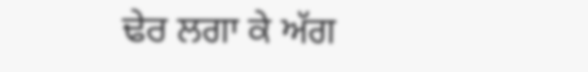ਢੇਰ ਲਗਾ ਕੇ ਅੱਗ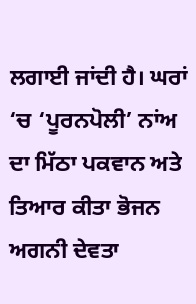ਲਗਾਈ ਜਾਂਦੀ ਹੈ। ਘਰਾਂ ‘ਚ ‘ਪੂਰਨਪੋਲੀ’ ਨਾਂਅ ਦਾ ਮਿੱਠਾ ਪਕਵਾਨ ਅਤੇ ਤਿਆਰ ਕੀਤਾ ਭੋਜਨ ਅਗਨੀ ਦੇਵਤਾ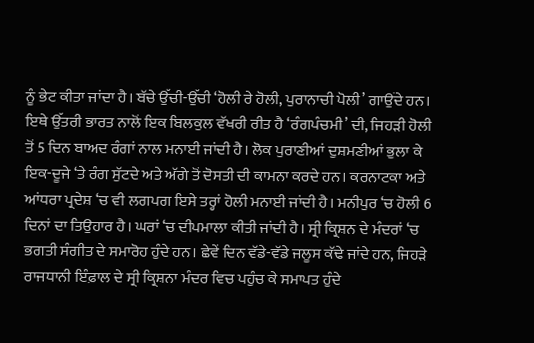ਨੂੰ ਭੇਟ ਕੀਤਾ ਜਾਂਦਾ ਹੈ। ਬੱਚੇ ਉੱਚੀ-ਉੱਚੀ ‘ਹੋਲੀ ਰੇ ਹੋਲੀ, ਪੁਰਾਨਾਚੀ ਪੋਲੀ’ ਗਾਉਂਦੇ ਹਨ। ਇਥੇ ਉੱਤਰੀ ਭਾਰਤ ਨਾਲੋਂ ਇਕ ਬਿਲਕੁਲ ਵੱਖਰੀ ਰੀਤ ਹੈ ‘ਰੰਗਪੰਚਮੀ’ ਦੀ, ਜਿਹੜੀ ਹੋਲੀ ਤੋਂ 5 ਦਿਨ ਬਾਅਦ ਰੰਗਾਂ ਨਾਲ ਮਨਾਈ ਜਾਂਦੀ ਹੈ। ਲੋਕ ਪੁਰਾਣੀਆਂ ਦੁਸ਼ਮਣੀਆਂ ਭੁਲਾ ਕੇ ਇਕ-ਦੂਜੇ ‘ਤੇ ਰੰਗ ਸੁੱਟਦੇ ਅਤੇ ਅੱਗੇ ਤੋਂ ਦੋਸਤੀ ਦੀ ਕਾਮਨਾ ਕਰਦੇ ਹਨ। ਕਰਨਾਟਕਾ ਅਤੇ ਆਂਧਰਾ ਪ੍ਰਦੇਸ਼ ‘ਚ ਵੀ ਲਗਪਗ ਇਸੇ ਤਰ੍ਹਾਂ ਹੋਲੀ ਮਨਾਈ ਜਾਂਦੀ ਹੈ। ਮਨੀਪੁਰ ‘ਚ ਹੋਲੀ 6 ਦਿਨਾਂ ਦਾ ਤਿਉਹਾਰ ਹੈ। ਘਰਾਂ ‘ਚ ਦੀਪਮਾਲਾ ਕੀਤੀ ਜਾਂਦੀ ਹੈ। ਸ੍ਰੀ ਕ੍ਰਿਸ਼ਨ ਦੇ ਮੰਦਰਾਂ ‘ਚ ਭਗਤੀ ਸੰਗੀਤ ਦੇ ਸਮਾਰੋਹ ਹੁੰਦੇ ਹਨ। ਛੇਵੇਂ ਦਿਨ ਵੱਡੇ-ਵੱਡੇ ਜਲੂਸ ਕੱਢੇ ਜਾਂਦੇ ਹਨ, ਜਿਹੜੇ ਰਾਜਧਾਨੀ ਇੰਫ਼ਾਲ ਦੇ ਸ੍ਰੀ ਕ੍ਰਿਸ਼ਨਾ ਮੰਦਰ ਵਿਚ ਪਹੁੰਚ ਕੇ ਸਮਾਪਤ ਹੁੰਦੇ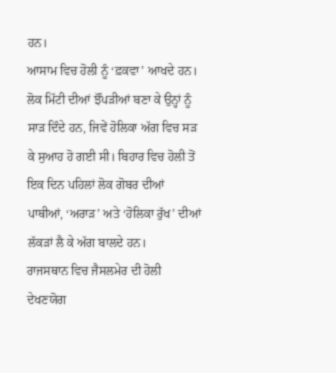ਹਨ।
ਆਸਾਮ ਵਿਚ ਹੋਲੀ ਨੂੰ ‘ਫ਼ਕਵਾ’ ਆਖਦੇ ਹਨ। ਲੋਕ ਮਿੱਟੀ ਦੀਆਂ ਝੌਂਪੜੀਆਂ ਬਣਾ ਕੇ ਉਨ੍ਹਾਂ ਨੂੰ ਸਾੜ ਦਿੰਦੇ ਹਨ, ਜਿਵੇਂ ਹੋਲਿਕਾ ਅੱਗ ਵਿਚ ਸੜ ਕੇ ਸੁਆਹ ਹੋ ਗਈ ਸੀ। ਬਿਹਾਰ ਵਿਚ ਹੋਲੀ ਤੋਂ ਇਕ ਦਿਨ ਪਹਿਲਾਂ ਲੋਕ ਗੋਬਰ ਦੀਆਂ ਪਾਥੀਆਂ, ‘ਅਰਾੜ’ ਅਤੇ ‘ਹੋਲਿਕਾ ਰੁੱਖ’ ਦੀਆਂ ਲੱਕੜਾਂ ਲੈ ਕੇ ਅੱਗ ਬਾਲਦੇ ਹਨ।
ਰਾਜਸਥਾਨ ਵਿਚ ਜੈਸਲਮੇਰ ਦੀ ਹੋਲੀ ਦੇਖਣਯੋਗ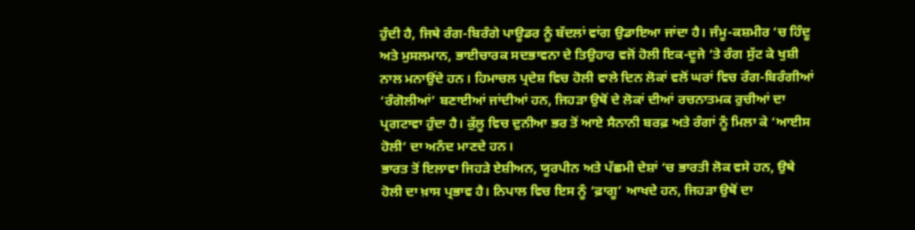ਹੁੰਦੀ ਹੈ, ਜਿਥੇ ਰੰਗ-ਬਿਰੰਗੇ ਪਾਊਡਰ ਨੂੰ ਬੱਦਲਾਂ ਵਾਂਗ ਉਡਾਇਆ ਜਾਂਦਾ ਹੈ। ਜੰਮੂ-ਕਸ਼ਮੀਰ ‘ਚ ਹਿੰਦੂ ਅਤੇ ਮੁਸਲਮਾਨ, ਭਾਈਚਾਰਕ ਸਦਭਾਵਨਾ ਦੇ ਤਿਉਹਾਰ ਵਜੋਂ ਹੋਲੀ ਇਕ-ਦੂਜੇ ‘ਤੇ ਰੰਗ ਸੁੱਟ ਕੇ ਖੁਸ਼ੀ ਨਾਲ ਮਨਾਉਂਦੇ ਹਨ। ਹਿਮਾਚਲ ਪ੍ਰਦੇਸ਼ ਵਿਚ ਹੋਲੀ ਵਾਲੇ ਦਿਨ ਲੋਕਾਂ ਵਲੋਂ ਘਰਾਂ ਵਿਚ ਰੰਗ-ਬਿਰੰਗੀਆਂ ‘ਰੰਗੋਲੀਆਂ’ ਬਣਾਈਆਂ ਜਾਂਦੀਆਂ ਹਨ, ਜਿਹੜਾ ਉਥੋਂ ਦੇ ਲੋਕਾਂ ਦੀਆਂ ਰਚਨਾਤਮਕ ਰੁਚੀਆਂ ਦਾ ਪ੍ਰਗਟਾਵਾ ਹੁੰਦਾ ਹੈ। ਕੁੱਲੂ ਵਿਚ ਦੁਨੀਆ ਭਰ ਤੋਂ ਆਏ ਸੈਨਾਨੀ ਬਰਫ਼ ਅਤੇ ਰੰਗਾਂ ਨੂੰ ਮਿਲਾ ਕੇ ‘ਆਈਸ ਹੋਲੀ’ ਦਾ ਅਨੰਦ ਮਾਣਦੇ ਹਨ।
ਭਾਰਤ ਤੋਂ ਇਲਾਵਾ ਜਿਹੜੇ ਏਸ਼ੀਅਨ, ਯੂਰਪੀਨ ਅਤੇ ਪੱਛਮੀ ਦੇਸ਼ਾਂ ‘ਚ ਭਾਰਤੀ ਲੋਕ ਵਸੇ ਹਨ, ਉਥੇ ਹੋਲੀ ਦਾ ਖ਼ਾਸ ਪ੍ਰਭਾਵ ਹੈ। ਨਿਪਾਲ ਵਿਚ ਇਸ ਨੂੰ ‘ਫ਼ਾਗੂ’ ਆਖਦੇ ਹਨ, ਜਿਹੜਾ ਉਥੋਂ ਦਾ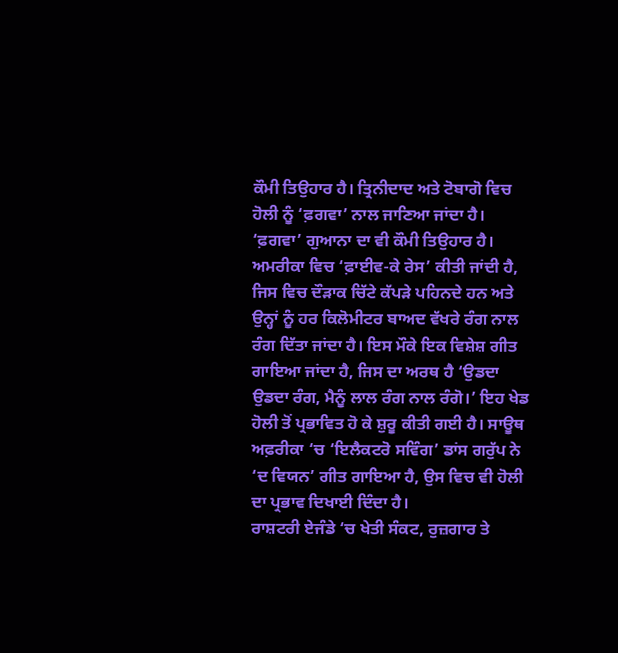ਕੌਮੀ ਤਿਉਹਾਰ ਹੈ। ਤ੍ਰਿਨੀਦਾਦ ਅਤੇ ਟੋਬਾਗੋ ਵਿਚ ਹੋਲੀ ਨੂੰ ‘ਫ਼ਗਵਾ’ ਨਾਲ ਜਾਣਿਆ ਜਾਂਦਾ ਹੈ। ‘ਫ਼ਗਵਾ’ ਗੁਆਨਾ ਦਾ ਵੀ ਕੌਮੀ ਤਿਉਹਾਰ ਹੈ। ਅਮਰੀਕਾ ਵਿਚ ‘ਫ਼ਾਈਵ-ਕੇ ਰੇਸ’ ਕੀਤੀ ਜਾਂਦੀ ਹੈ, ਜਿਸ ਵਿਚ ਦੌੜਾਕ ਚਿੱਟੇ ਕੱਪੜੇ ਪਹਿਨਦੇ ਹਨ ਅਤੇ ਉਨ੍ਹਾਂ ਨੂੰ ਹਰ ਕਿਲੋਮੀਟਰ ਬਾਅਦ ਵੱਖਰੇ ਰੰਗ ਨਾਲ ਰੰਗ ਦਿੱਤਾ ਜਾਂਦਾ ਹੈ। ਇਸ ਮੌਕੇ ਇਕ ਵਿਸ਼ੇਸ਼ ਗੀਤ ਗਾਇਆ ਜਾਂਦਾ ਹੈ, ਜਿਸ ਦਾ ਅਰਥ ਹੈ ‘ਉਡਦਾ ਉਡਦਾ ਰੰਗ, ਮੈਨੂੰ ਲਾਲ ਰੰਗ ਨਾਲ ਰੰਗੋ।’ ਇਹ ਖੇਡ ਹੋਲੀ ਤੋਂ ਪ੍ਰਭਾਵਿਤ ਹੋ ਕੇ ਸ਼ੁਰੂ ਕੀਤੀ ਗਈ ਹੈ। ਸਾਊਥ ਅਫ਼ਰੀਕਾ ‘ਚ ‘ਇਲੈਕਟਰੋ ਸਵਿੰਗ’ ਡਾਂਸ ਗਰੁੱਪ ਨੇ ‘ਦ ਵਿਯਨ’ ਗੀਤ ਗਾਇਆ ਹੈ, ਉਸ ਵਿਚ ਵੀ ਹੋਲੀ ਦਾ ਪ੍ਰਭਾਵ ਦਿਖਾਈ ਦਿੰਦਾ ਹੈ।
ਰਾਸ਼ਟਰੀ ਏਜੰਡੇ ‘ਚ ਖੇਤੀ ਸੰਕਟ, ਰੁਜ਼ਗਾਰ ਤੇ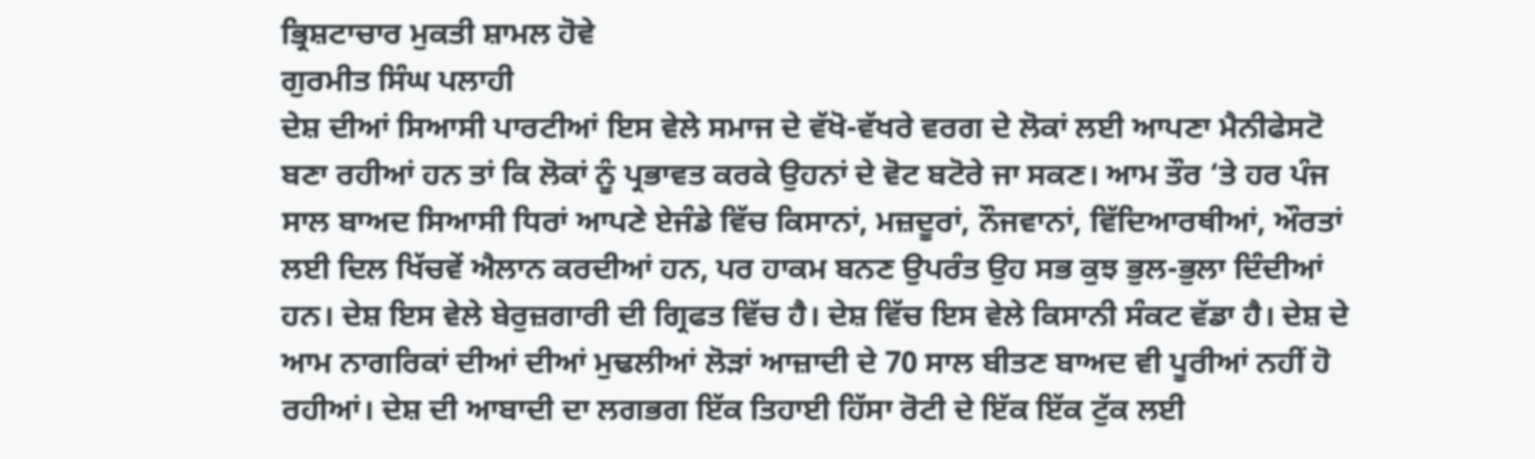ਭ੍ਰਿਸ਼ਟਾਚਾਰ ਮੁਕਤੀ ਸ਼ਾਮਲ ਹੋਵੇ
ਗੁਰਮੀਤ ਸਿੰਘ ਪਲਾਹੀ
ਦੇਸ਼ ਦੀਆਂ ਸਿਆਸੀ ਪਾਰਟੀਆਂ ਇਸ ਵੇਲੇ ਸਮਾਜ ਦੇ ਵੱਖੋ-ਵੱਖਰੇ ਵਰਗ ਦੇ ਲੋਕਾਂ ਲਈ ਆਪਣਾ ਮੈਨੀਫੇਸਟੋ ਬਣਾ ਰਹੀਆਂ ਹਨ ਤਾਂ ਕਿ ਲੋਕਾਂ ਨੂੰ ਪ੍ਰਭਾਵਤ ਕਰਕੇ ਉਹਨਾਂ ਦੇ ਵੋਟ ਬਟੋਰੇ ਜਾ ਸਕਣ। ਆਮ ਤੌਰ ‘ਤੇ ਹਰ ਪੰਜ ਸਾਲ ਬਾਅਦ ਸਿਆਸੀ ਧਿਰਾਂ ਆਪਣੇ ਏਜੰਡੇ ਵਿੱਚ ਕਿਸਾਨਾਂ, ਮਜ਼ਦੂਰਾਂ, ਨੌਜਵਾਨਾਂ, ਵਿੱਦਿਆਰਥੀਆਂ, ਔਰਤਾਂ ਲਈ ਦਿਲ ਖਿੱਚਵੇਂ ਐਲਾਨ ਕਰਦੀਆਂ ਹਨ, ਪਰ ਹਾਕਮ ਬਨਣ ਉਪਰੰਤ ਉਹ ਸਭ ਕੁਝ ਭੁਲ-ਭੁਲਾ ਦਿੰਦੀਆਂ ਹਨ। ਦੇਸ਼ ਇਸ ਵੇਲੇ ਬੇਰੁਜ਼ਗਾਰੀ ਦੀ ਗ੍ਰਿਫਤ ਵਿੱਚ ਹੈ। ਦੇਸ਼ ਵਿੱਚ ਇਸ ਵੇਲੇ ਕਿਸਾਨੀ ਸੰਕਟ ਵੱਡਾ ਹੈ। ਦੇਸ਼ ਦੇ ਆਮ ਨਾਗਰਿਕਾਂ ਦੀਆਂ ਦੀਆਂ ਮੁਢਲੀਆਂ ਲੋੜਾਂ ਆਜ਼ਾਦੀ ਦੇ 70 ਸਾਲ ਬੀਤਣ ਬਾਅਦ ਵੀ ਪੂਰੀਆਂ ਨਹੀਂ ਹੋ ਰਹੀਆਂ। ਦੇਸ਼ ਦੀ ਆਬਾਦੀ ਦਾ ਲਗਭਗ ਇੱਕ ਤਿਹਾਈ ਹਿੱਸਾ ਰੋਟੀ ਦੇ ਇੱਕ ਇੱਕ ਟੁੱਕ ਲਈ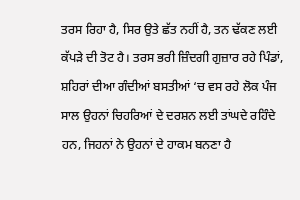ਤਰਸ ਰਿਹਾ ਹੈ, ਸਿਰ ਉਤੇ ਛੱਤ ਨਹੀਂ ਹੈ, ਤਨ ਢੱਕਣ ਲਈ ਕੱਪੜੇ ਦੀ ਤੋਟ ਹੈ। ਤਰਸ ਭਰੀ ਜ਼ਿੰਦਗੀ ਗੁਜ਼ਾਰ ਰਹੇ ਪਿੰਡਾਂ, ਸ਼ਹਿਰਾਂ ਦੀਆ ਗੰਦੀਆਂ ਬਸਤੀਆਂ ‘ਚ ਵਸ ਰਹੇ ਲੋਕ ਪੰਜ ਸਾਲ ਉਹਨਾਂ ਚਿਹਰਿਆਂ ਦੇ ਦਰਸ਼ਨ ਲਈ ਤਾਂਘਦੇ ਰਹਿੰਦੇ ਹਨ, ਜਿਹਨਾਂ ਨੇ ਉਹਨਾਂ ਦੇ ਹਾਕਮ ਬਨਣਾ ਹੈ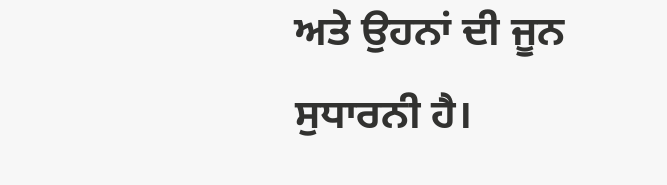ਅਤੇ ਉਹਨਾਂ ਦੀ ਜੂਨ ਸੁਧਾਰਨੀ ਹੈ।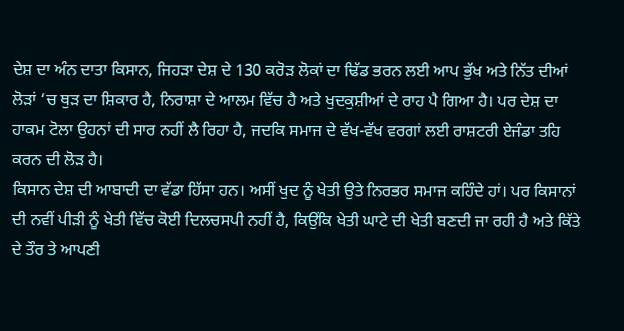ਦੇਸ਼ ਦਾ ਅੰਨ ਦਾਤਾ ਕਿਸਾਨ, ਜਿਹੜਾ ਦੇਸ਼ ਦੇ 130 ਕਰੋੜ ਲੋਕਾਂ ਦਾ ਢਿੱਡ ਭਰਨ ਲਈ ਆਪ ਭੁੱਖ ਅਤੇ ਨਿੱਤ ਦੀਆਂ ਲੋੜਾਂ ‘ਚ ਥੁੜ ਦਾ ਸ਼ਿਕਾਰ ਹੈ, ਨਿਰਾਸ਼ਾ ਦੇ ਆਲਮ ਵਿੱਚ ਹੈ ਅਤੇ ਖੁਦਕੁਸ਼ੀਆਂ ਦੇ ਰਾਹ ਪੈ ਗਿਆ ਹੈ। ਪਰ ਦੇਸ਼ ਦਾ ਹਾਕਮ ਟੋਲਾ ਉਹਨਾਂ ਦੀ ਸਾਰ ਨਹੀਂ ਲੈ ਰਿਹਾ ਹੈ, ਜਦਕਿ ਸਮਾਜ ਦੇ ਵੱਖ-ਵੱਖ ਵਰਗਾਂ ਲਈ ਰਾਸ਼ਟਰੀ ਏਜੰਡਾ ਤਹਿ ਕਰਨ ਦੀ ਲੋੜ ਹੈ।
ਕਿਸਾਨ ਦੇਸ਼ ਦੀ ਆਬਾਦੀ ਦਾ ਵੱਡਾ ਹਿੱਸਾ ਹਨ। ਅਸੀਂ ਖੁਦ ਨੂੰ ਖੇਤੀ ਉਤੇ ਨਿਰਭਰ ਸਮਾਜ ਕਹਿੰਦੇ ਹਾਂ। ਪਰ ਕਿਸਾਨਾਂ ਦੀ ਨਵੀਂ ਪੀੜੀ ਨੂੰ ਖੇਤੀ ਵਿੱਚ ਕੋਈ ਦਿਲਚਸਪੀ ਨਹੀਂ ਹੈ, ਕਿਉਂਕਿ ਖੇਤੀ ਘਾਟੇ ਦੀ ਖੇਤੀ ਬਣਦੀ ਜਾ ਰਹੀ ਹੈ ਅਤੇ ਕਿੱਤੇ ਦੇ ਤੌਰ ਤੇ ਆਪਣੀ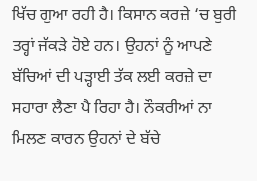ਖਿੱਚ ਗੁਆ ਰਹੀ ਹੈ। ਕਿਸਾਨ ਕਰਜ਼ੇ ‘ਚ ਬੁਰੀ ਤਰ੍ਹਾਂ ਜੱਕੜੇ ਹੋਏ ਹਨ। ਉਹਨਾਂ ਨੂੰ ਆਪਣੇ ਬੱਚਿਆਂ ਦੀ ਪੜ੍ਹਾਈ ਤੱਕ ਲਈ ਕਰਜ਼ੇ ਦਾ ਸਹਾਰਾ ਲੈਣਾ ਪੈ ਰਿਹਾ ਹੈ। ਨੌਕਰੀਆਂ ਨਾ ਮਿਲਣ ਕਾਰਨ ਉਹਨਾਂ ਦੇ ਬੱਚੇ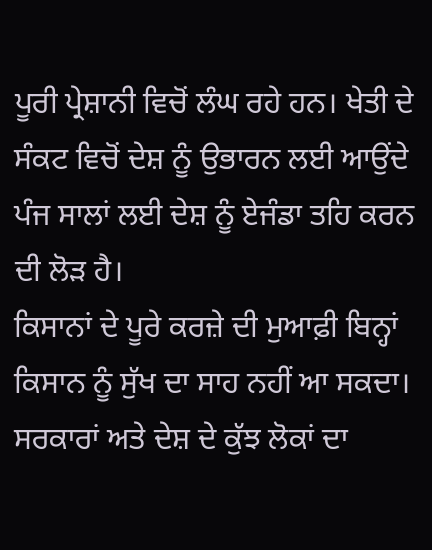ਪੂਰੀ ਪ੍ਰੇਸ਼ਾਨੀ ਵਿਚੋਂ ਲੰਘ ਰਹੇ ਹਨ। ਖੇਤੀ ਦੇ ਸੰਕਟ ਵਿਚੋਂ ਦੇਸ਼ ਨੂੰ ਉਭਾਰਨ ਲਈ ਆਉਂਦੇ ਪੰਜ ਸਾਲਾਂ ਲਈ ਦੇਸ਼ ਨੂੰ ਏਜੰਡਾ ਤਹਿ ਕਰਨ ਦੀ ਲੋੜ ਹੈ।
ਕਿਸਾਨਾਂ ਦੇ ਪੂਰੇ ਕਰਜ਼ੇ ਦੀ ਮੁਆਫ਼ੀ ਬਿਨ੍ਹਾਂ ਕਿਸਾਨ ਨੂੰ ਸੁੱਖ ਦਾ ਸਾਹ ਨਹੀਂ ਆ ਸਕਦਾ। ਸਰਕਾਰਾਂ ਅਤੇ ਦੇਸ਼ ਦੇ ਕੁੱਝ ਲੋਕਾਂ ਦਾ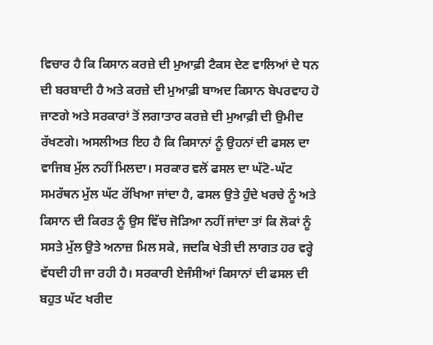ਵਿਚਾਰ ਹੈ ਕਿ ਕਿਸਾਨ ਕਰਜ਼ੇ ਦੀ ਮੁਆਫ਼ੀ ਟੈਕਸ ਦੇਣ ਵਾਲਿਆਂ ਦੇ ਧਨ ਦੀ ਬਰਬਾਦੀ ਹੈ ਅਤੇ ਕਰਜ਼ੇ ਦੀ ਮੁਆਫ਼ੀ ਬਾਅਦ ਕਿਸਾਨ ਬੇਪਰਵਾਹ ਹੋ ਜਾਣਗੇ ਅਤੇ ਸਰਕਾਰਾਂ ਤੋਂ ਲਗਾਤਾਰ ਕਰਜ਼ੇ ਦੀ ਮੁਆਫ਼ੀ ਦੀ ਉਮੀਦ ਰੱਖਣਗੇ। ਅਸਲੀਅਤ ਇਹ ਹੈ ਕਿ ਕਿਸਾਨਾਂ ਨੂੰ ਉਹਨਾਂ ਦੀ ਫਸਲ ਦਾ ਵਾਜਿਬ ਮੁੱਲ ਨਹੀਂ ਮਿਲਦਾ। ਸਰਕਾਰ ਵਲੋਂ ਫਸਲ ਦਾ ਘੱਟੋ-ਘੱਟ ਸਮਰੱਥਨ ਮੁੱਲ ਘੱਟ ਰੱਖਿਆ ਜਾਂਦਾ ਹੈ, ਫਸਲ ਉਤੇ ਹੁੰਦੇ ਖਰਚੇ ਨੂੰ ਅਤੇ ਕਿਸਾਨ ਦੀ ਕਿਰਤ ਨੂੰ ਉਸ ਵਿੱਚ ਜੋੜਿਆ ਨਹੀਂ ਜਾਂਦਾ ਤਾਂ ਕਿ ਲੋਕਾਂ ਨੂੰ ਸਸਤੇ ਮੁੱਲ ਉਤੇ ਅਨਾਜ਼ ਮਿਲ ਸਕੇ, ਜਦਕਿ ਖੇਤੀ ਦੀ ਲਾਗਤ ਹਰ ਵਰ੍ਹੇ ਵੱਧਦੀ ਹੀ ਜਾ ਰਹੀ ਹੈ। ਸਰਕਾਰੀ ਏਜੰਸੀਆਂ ਕਿਸਾਨਾਂ ਦੀ ਫਸਲ ਦੀ ਬਹੁਤ ਘੱਟ ਖਰੀਦ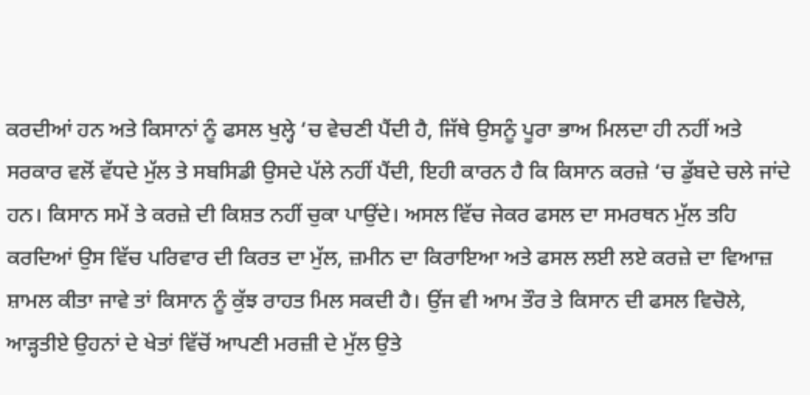ਕਰਦੀਆਂ ਹਨ ਅਤੇ ਕਿਸਾਨਾਂ ਨੂੰ ਫਸਲ ਖੁਲ੍ਹੇ ‘ਚ ਵੇਚਣੀ ਪੈਂਦੀ ਹੈ, ਜਿੱਥੇ ਉਸਨੂੰ ਪੂਰਾ ਭਾਅ ਮਿਲਦਾ ਹੀ ਨਹੀਂ ਅਤੇ ਸਰਕਾਰ ਵਲੋਂ ਵੱਧਦੇ ਮੁੱਲ ਤੇ ਸਬਸਿਡੀ ਉਸਦੇ ਪੱਲੇ ਨਹੀਂ ਪੈਂਦੀ, ਇਹੀ ਕਾਰਨ ਹੈ ਕਿ ਕਿਸਾਨ ਕਰਜ਼ੇ ‘ਚ ਡੁੱਬਦੇ ਚਲੇ ਜਾਂਦੇ ਹਨ। ਕਿਸਾਨ ਸਮੇਂ ਤੇ ਕਰਜ਼ੇ ਦੀ ਕਿਸ਼ਤ ਨਹੀਂ ਚੁਕਾ ਪਾਉਂਦੇ। ਅਸਲ ਵਿੱਚ ਜੇਕਰ ਫਸਲ ਦਾ ਸਮਰਥਨ ਮੁੱਲ ਤਹਿ ਕਰਦਿਆਂ ਉਸ ਵਿੱਚ ਪਰਿਵਾਰ ਦੀ ਕਿਰਤ ਦਾ ਮੁੱਲ, ਜ਼ਮੀਨ ਦਾ ਕਿਰਾਇਆ ਅਤੇ ਫਸਲ ਲਈ ਲਏ ਕਰਜ਼ੇ ਦਾ ਵਿਆਜ਼ ਸ਼ਾਮਲ ਕੀਤਾ ਜਾਵੇ ਤਾਂ ਕਿਸਾਨ ਨੂੰ ਕੁੱਝ ਰਾਹਤ ਮਿਲ ਸਕਦੀ ਹੈ। ਉਂਜ ਵੀ ਆਮ ਤੌਰ ਤੇ ਕਿਸਾਨ ਦੀ ਫਸਲ ਵਿਚੋਲੇ, ਆੜ੍ਹਤੀਏ ਉਹਨਾਂ ਦੇ ਖੇਤਾਂ ਵਿੱਚੋਂ ਆਪਣੀ ਮਰਜ਼ੀ ਦੇ ਮੁੱਲ ਉਤੇ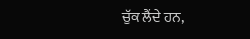ਚੁੱਕ ਲੈਂਦੇ ਹਨ,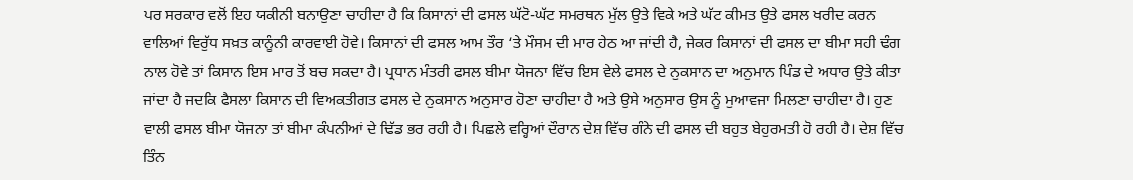ਪਰ ਸਰਕਾਰ ਵਲੋਂ ਇਹ ਯਕੀਨੀ ਬਨਾਉਣਾ ਚਾਹੀਦਾ ਹੈ ਕਿ ਕਿਸਾਨਾਂ ਦੀ ਫਸਲ ਘੱਟੋ-ਘੱਟ ਸਮਰਥਨ ਮੁੱਲ ਉਤੇ ਵਿਕੇ ਅਤੇ ਘੱਟ ਕੀਮਤ ਉਤੇ ਫਸਲ ਖਰੀਦ ਕਰਨ ਵਾਲਿਆਂ ਵਿਰੁੱਧ ਸਖ਼ਤ ਕਾਨੂੰਨੀ ਕਾਰਵਾਈ ਹੋਵੇ। ਕਿਸਾਨਾਂ ਦੀ ਫਸਲ ਆਮ ਤੌਰ ‘ਤੇ ਮੌਸਮ ਦੀ ਮਾਰ ਹੇਠ ਆ ਜਾਂਦੀ ਹੈ, ਜੇਕਰ ਕਿਸਾਨਾਂ ਦੀ ਫਸਲ ਦਾ ਬੀਮਾ ਸਹੀ ਢੰਗ ਨਾਲ ਹੋਵੇ ਤਾਂ ਕਿਸਾਨ ਇਸ ਮਾਰ ਤੋਂ ਬਚ ਸਕਦਾ ਹੈ। ਪ੍ਰਧਾਨ ਮੰਤਰੀ ਫਸਲ ਬੀਮਾ ਯੋਜਨਾ ਵਿੱਚ ਇਸ ਵੇਲੇ ਫਸਲ ਦੇ ਨੁਕਸਾਨ ਦਾ ਅਨੁਮਾਨ ਪਿੰਡ ਦੇ ਅਧਾਰ ਉਤੇ ਕੀਤਾ ਜਾਂਦਾ ਹੈ ਜਦਕਿ ਫੈਸਲਾ ਕਿਸਾਨ ਦੀ ਵਿਅਕਤੀਗਤ ਫਸਲ ਦੇ ਨੁਕਸਾਨ ਅਨੁਸਾਰ ਹੋਣਾ ਚਾਹੀਦਾ ਹੈ ਅਤੇ ਉਸੇ ਅਨੁਸਾਰ ਉਸ ਨੂੰ ਮੁਆਵਜਾ ਮਿਲਣਾ ਚਾਹੀਦਾ ਹੈ। ਹੁਣ ਵਾਲੀ ਫਸਲ ਬੀਮਾ ਯੋਜਨਾ ਤਾਂ ਬੀਮਾ ਕੰਪਨੀਆਂ ਦੇ ਢਿੱਡ ਭਰ ਰਹੀ ਹੈ। ਪਿਛਲੇ ਵਰ੍ਹਿਆਂ ਦੌਰਾਨ ਦੇਸ਼ ਵਿੱਚ ਗੰਨੇ ਦੀ ਫਸਲ ਦੀ ਬਹੁਤ ਬੇਹੁਰਮਤੀ ਹੋ ਰਹੀ ਹੈ। ਦੇਸ਼ ਵਿੱਚ ਤਿੰਨ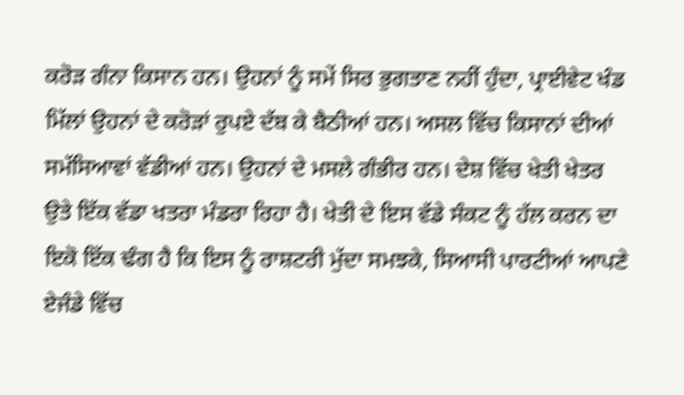ਕਰੋੜ ਗੰਨਾ ਕਿਸਾਨ ਹਨ। ਉਹਨਾਂ ਨੂੰ ਸਮੇਂ ਸਿਰ ਭੁਗਤਾਣ ਨਹੀਂ ਹੁੰਦਾ, ਪ੍ਰਾਈਵੇਟ ਖੰਡ ਮਿੱਲਾਂ ਉਹਨਾਂ ਦੇ ਕਰੋੜਾਂ ਰੁਪਏ ਦੱਬ ਕੇ ਬੈਠੀਆਂ ਹਨ। ਅਸਲ ਵਿੱਚ ਕਿਸਾਨਾਂ ਦੀਆਂ ਸਮੱਸਿਆਵਾਂ ਵੱਡੀਆਂ ਹਨ। ਉਹਨਾਂ ਦੇ ਮਸਲੇ ਗੰਭੀਰ ਹਨ। ਦੇਸ਼ ਵਿੱਚ ਖੇਤੀ ਖੇਤਰ ਉਤੇ ਇੱਕ ਵੱਡਾ ਖਤਰਾ ਮੰਡਰਾ ਰਿਹਾ ਹੈ। ਖੇਤੀ ਦੇ ਇਸ ਵੱਡੇ ਸੰਕਟ ਨੂੰ ਹੱਲ ਕਰਨ ਦਾ ਇਕੋ ਇੱਕ ਢੰਗ ਹੈ ਕਿ ਇਸ ਨੂੰ ਰਾਸ਼ਟਰੀ ਮੁੱਦਾ ਸਮਝਕੇ, ਸਿਆਸੀ ਪਾਰਟੀਆਂ ਆਪਣੇ ਏਜੰਡੇ ਵਿੱਚ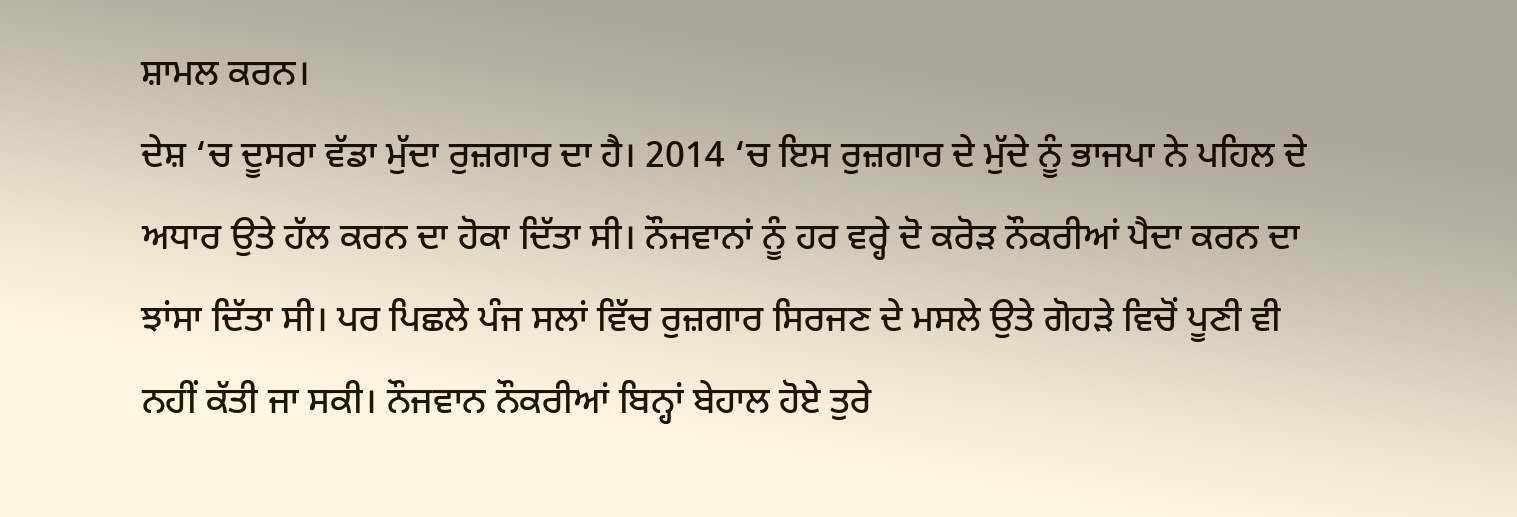ਸ਼ਾਮਲ ਕਰਨ।
ਦੇਸ਼ ‘ਚ ਦੂਸਰਾ ਵੱਡਾ ਮੁੱਦਾ ਰੁਜ਼ਗਾਰ ਦਾ ਹੈ। 2014 ‘ਚ ਇਸ ਰੁਜ਼ਗਾਰ ਦੇ ਮੁੱਦੇ ਨੂੰ ਭਾਜਪਾ ਨੇ ਪਹਿਲ ਦੇ ਅਧਾਰ ਉਤੇ ਹੱਲ ਕਰਨ ਦਾ ਹੋਕਾ ਦਿੱਤਾ ਸੀ। ਨੌਜਵਾਨਾਂ ਨੂੰ ਹਰ ਵਰ੍ਹੇ ਦੋ ਕਰੋੜ ਨੌਕਰੀਆਂ ਪੈਦਾ ਕਰਨ ਦਾ ਝਾਂਸਾ ਦਿੱਤਾ ਸੀ। ਪਰ ਪਿਛਲੇ ਪੰਜ ਸਲਾਂ ਵਿੱਚ ਰੁਜ਼ਗਾਰ ਸਿਰਜਣ ਦੇ ਮਸਲੇ ਉਤੇ ਗੋਹੜੇ ਵਿਚੋਂ ਪੂਣੀ ਵੀ ਨਹੀਂ ਕੱਤੀ ਜਾ ਸਕੀ। ਨੌਜਵਾਨ ਨੌਕਰੀਆਂ ਬਿਨ੍ਹਾਂ ਬੇਹਾਲ ਹੋਏ ਤੁਰੇ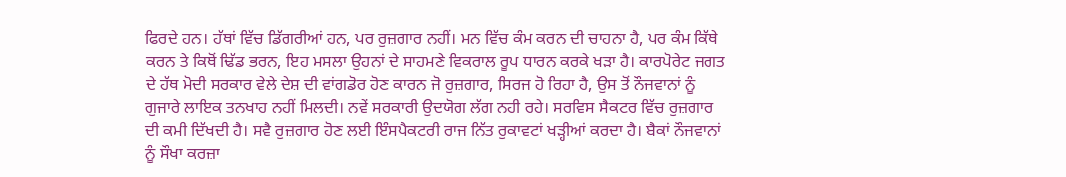ਫਿਰਦੇ ਹਨ। ਹੱਥਾਂ ਵਿੱਚ ਡਿੱਗਰੀਆਂ ਹਨ, ਪਰ ਰੁਜ਼ਗਾਰ ਨਹੀਂ। ਮਨ ਵਿੱਚ ਕੰਮ ਕਰਨ ਦੀ ਚਾਹਨਾ ਹੈ, ਪਰ ਕੰਮ ਕਿੱਥੇ ਕਰਨ ਤੇ ਕਿਥੋਂ ਢਿੱਡ ਭਰਨ, ਇਹ ਮਸਲਾ ਉਹਨਾਂ ਦੇ ਸਾਹਮਣੇ ਵਿਕਰਾਲ ਰੂਪ ਧਾਰਨ ਕਰਕੇ ਖੜਾ ਹੈ। ਕਾਰਪੋਰੇਟ ਜਗਤ ਦੇ ਹੱਥ ਮੋਦੀ ਸਰਕਾਰ ਵੇਲੇ ਦੇਸ਼ ਦੀ ਵਾਂਗਡੋਰ ਹੋਣ ਕਾਰਨ ਜੋ ਰੁਜ਼ਗਾਰ, ਸਿਰਜ ਹੋ ਰਿਹਾ ਹੈ, ਉਸ ਤੋਂ ਨੌਜਵਾਨਾਂ ਨੂੰ ਗੁਜਾਰੇ ਲਾਇਕ ਤਨਖਾਹ ਨਹੀਂ ਮਿਲਦੀ। ਨਵੇਂ ਸਰਕਾਰੀ ਉਦਯੋਗ ਲੱਗ ਨਹੀ ਰਹੇ। ਸਰਵਿਸ ਸੈਕਟਰ ਵਿੱਚ ਰੁਜ਼ਗਾਰ ਦੀ ਕਮੀ ਦਿੱਖਦੀ ਹੈ। ਸਵੈ ਰੁਜ਼ਗਾਰ ਹੋਣ ਲਈ ਇੰਸਪੈਕਟਰੀ ਰਾਜ ਨਿੱਤ ਰੁਕਾਵਟਾਂ ਖੜ੍ਹੀਆਂ ਕਰਦਾ ਹੈ। ਬੈਕਾਂ ਨੌਜਵਾਨਾਂ ਨੂੰ ਸੌਖਾ ਕਰਜ਼ਾ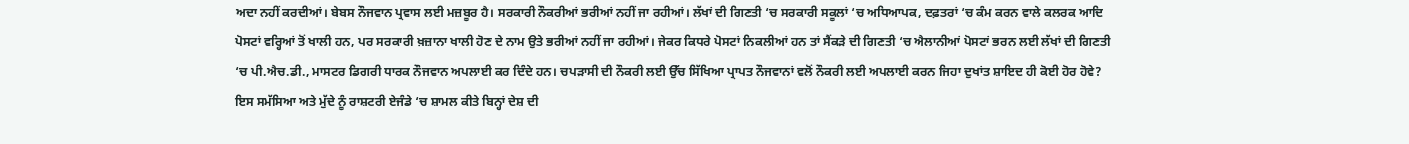ਅਦਾ ਨਹੀਂ ਕਰਦੀਆਂ। ਬੇਬਸ ਨੌਜਵਾਨ ਪ੍ਰਵਾਸ ਲਈ ਮਜ਼ਬੂਰ ਹੈ। ਸਰਕਾਰੀ ਨੌਕਰੀਆਂ ਭਰੀਆਂ ਨਹੀਂ ਜਾ ਰਹੀਆਂ। ਲੱਖਾਂ ਦੀ ਗਿਣਤੀ ‘ਚ ਸਰਕਾਰੀ ਸਕੂਲਾਂ ‘ਚ ਅਧਿਆਪਕ, ਦਫ਼ਤਰਾਂ ‘ਚ ਕੰਮ ਕਰਨ ਵਾਲੇ ਕਲਰਕ ਆਦਿ ਪੋਸਟਾਂ ਵਰ੍ਹਿਆਂ ਤੋਂ ਖਾਲੀ ਹਨ, ਪਰ ਸਰਕਾਰੀ ਖ਼ਜ਼ਾਨਾ ਖਾਲੀ ਹੋਣ ਦੇ ਨਾਮ ਉਤੇ ਭਰੀਆਂ ਨਹੀਂ ਜਾ ਰਹੀਆਂ। ਜੇਕਰ ਕਿਧਰੇ ਪੋਸਟਾਂ ਨਿਕਲੀਆਂ ਹਨ ਤਾਂ ਸੈਂਕੜੇ ਦੀ ਗਿਣਤੀ ‘ਚ ਐਲਾਨੀਆਂ ਪੋਸਟਾਂ ਭਰਨ ਲਈ ਲੱਖਾਂ ਦੀ ਗਿਣਤੀ ‘ਚ ਪੀ.ਐਚ.ਡੀ., ਮਾਸਟਰ ਡਿਗਰੀ ਧਾਰਕ ਨੌਜਵਾਨ ਅਪਲਾਈ ਕਰ ਦਿੰਦੇ ਹਨ। ਚਪੜਾਸੀ ਦੀ ਨੌਕਰੀ ਲਈ ਉੱਚ ਸਿੱਖਿਆ ਪ੍ਰਾਪਤ ਨੌਜਵਾਨਾਂ ਵਲੋਂ ਨੌਕਰੀ ਲਈ ਅਪਲਾਈ ਕਰਨ ਜਿਹਾ ਦੁਖਾਂਤ ਸ਼ਾਇਦ ਹੀ ਕੋਈ ਹੋਰ ਹੋਵੇ? ਇਸ ਸਮੱਸਿਆ ਅਤੇ ਮੁੱਦੇ ਨੂੰ ਰਾਸ਼ਟਰੀ ਏਜੰਡੇ ‘ਚ ਸ਼ਾਮਲ ਕੀਤੇ ਬਿਨ੍ਹਾਂ ਦੇਸ਼ ਦੀ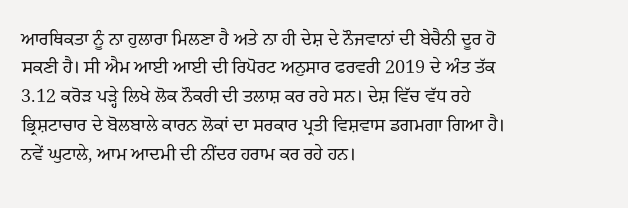ਆਰਥਿਕਤਾ ਨੂੰ ਨਾ ਹੁਲਾਰਾ ਮਿਲਣਾ ਹੈ ਅਤੇ ਨਾ ਹੀ ਦੇਸ਼ ਦੇ ਨੌਜਵਾਨਾਂ ਦੀ ਬੇਚੈਨੀ ਦੂਰ ਹੋ ਸਕਣੀ ਹੈ। ਸੀ ਐਮ ਆਈ ਆਈ ਦੀ ਰਿਪੋਰਟ ਅਨੁਸਾਰ ਫਰਵਰੀ 2019 ਦੇ ਅੰਤ ਤੱਕ 3.12 ਕਰੋੜ ਪੜ੍ਹੇ ਲਿਖੇ ਲੋਕ ਨੌਕਰੀ ਦੀ ਤਲਾਸ਼ ਕਰ ਰਹੇ ਸਨ। ਦੇਸ਼ ਵਿੱਚ ਵੱਧ ਰਹੇ ਭ੍ਰਿਸ਼ਟਾਚਾਰ ਦੇ ਬੋਲਬਾਲੇ ਕਾਰਨ ਲੋਕਾਂ ਦਾ ਸਰਕਾਰ ਪ੍ਰਤੀ ਵਿਸ਼ਵਾਸ ਡਗਮਗਾ ਗਿਆ ਹੈ। ਨਵੇਂ ਘੁਟਾਲੇ, ਆਮ ਆਦਮੀ ਦੀ ਨੀਂਦਰ ਹਰਾਮ ਕਰ ਰਹੇ ਹਨ।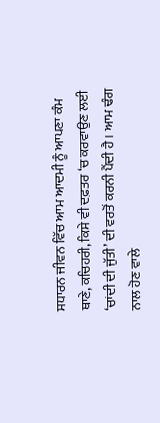ਸਧਾਰਨ ਜੀਵਨ ਵਿੱਚ ਆਮ ਆਦਮੀ ਨੂੰ ਆਪਣਾ ਕੰਮ ਥਾਣੇ, ਕਚਿਹਰੀ, ਕਿਸੇ ਵੀ ਦਫ਼ਤਰ ‘ਚ ਕਰਵਾਉਣ ਲਈ ‘ਚਾਂਦੀ ਦੀ ਜੁੱਤੀ’ ਦੀ ਵਰਤੋਂ ਕਰਨੀ ਪੈਂਦੀ ਹੈ। ਆਮ ਢੰਗ ਨਾਲ ਹੋਣ ਵਾਲੇ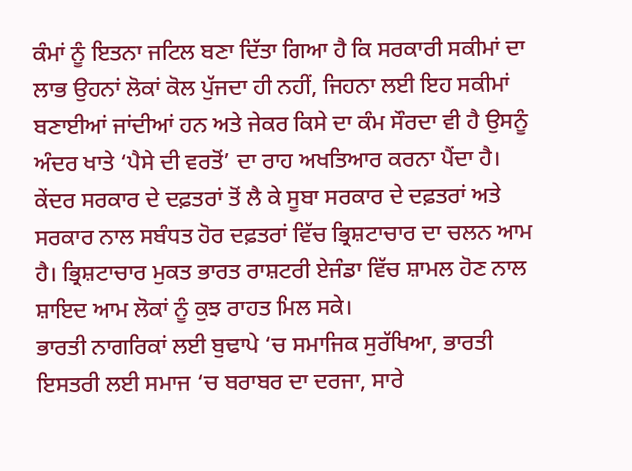ਕੰਮਾਂ ਨੂੰ ਇਤਨਾ ਜਟਿਲ ਬਣਾ ਦਿੱਤਾ ਗਿਆ ਹੈ ਕਿ ਸਰਕਾਰੀ ਸਕੀਮਾਂ ਦਾ ਲਾਭ ਉਹਨਾਂ ਲੋਕਾਂ ਕੋਲ ਪੁੱਜਦਾ ਹੀ ਨਹੀਂ, ਜਿਹਨਾ ਲਈ ਇਹ ਸਕੀਮਾਂ ਬਣਾਈਆਂ ਜਾਂਦੀਆਂ ਹਨ ਅਤੇ ਜੇਕਰ ਕਿਸੇ ਦਾ ਕੰਮ ਸੌਰਦਾ ਵੀ ਹੈ ਉਸਨੂੰ ਅੰਦਰ ਖਾਤੇ ‘ਪੈਸੇ ਦੀ ਵਰਤੋਂ’ ਦਾ ਰਾਹ ਅਖਤਿਆਰ ਕਰਨਾ ਪੈਂਦਾ ਹੈ। ਕੇਂਦਰ ਸਰਕਾਰ ਦੇ ਦਫ਼ਤਰਾਂ ਤੋਂ ਲੈ ਕੇ ਸੂਬਾ ਸਰਕਾਰ ਦੇ ਦਫ਼ਤਰਾਂ ਅਤੇ ਸਰਕਾਰ ਨਾਲ ਸਬੰਧਤ ਹੋਰ ਦਫ਼ਤਰਾਂ ਵਿੱਚ ਭ੍ਰਿਸ਼ਟਾਚਾਰ ਦਾ ਚਲਨ ਆਮ ਹੈ। ਭ੍ਰਿਸ਼ਟਾਚਾਰ ਮੁਕਤ ਭਾਰਤ ਰਾਸ਼ਟਰੀ ਏਜੰਡਾ ਵਿੱਚ ਸ਼ਾਮਲ ਹੋਣ ਨਾਲ ਸ਼ਾਇਦ ਆਮ ਲੋਕਾਂ ਨੂੰ ਕੁਝ ਰਾਹਤ ਮਿਲ ਸਕੇ।
ਭਾਰਤੀ ਨਾਗਰਿਕਾਂ ਲਈ ਬੁਢਾਪੇ ‘ਚ ਸਮਾਜਿਕ ਸੁਰੱਖਿਆ, ਭਾਰਤੀ ਇਸਤਰੀ ਲਈ ਸਮਾਜ ‘ਚ ਬਰਾਬਰ ਦਾ ਦਰਜਾ, ਸਾਰੇ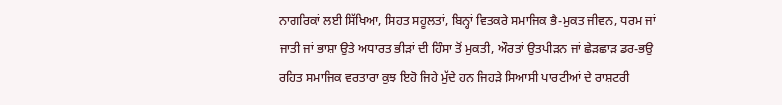ਨਾਗਰਿਕਾਂ ਲਈ ਸਿੱਖਿਆ, ਸਿਹਤ ਸਹੂਲਤਾਂ, ਬਿਨ੍ਹਾਂ ਵਿਤਕਰੇ ਸਮਾਜਿਕ ਭੈ-ਮੁਕਤ ਜੀਵਨ, ਧਰਮ ਜਾਂ ਜਾਤੀ ਜਾਂ ਭਾਸ਼ਾ ਉਤੇ ਅਧਾਰਤ ਭੀੜਾਂ ਦੀ ਹਿੰਸਾ ਤੋਂ ਮੁਕਤੀ, ਔਰਤਾਂ ਉਤਪੀੜਨ ਜਾਂ ਛੇੜਛਾੜ ਡਰ-ਭਉ ਰਹਿਤ ਸਮਾਜਿਕ ਵਰਤਾਰਾ ਕੁਝ ਇਹੋ ਜਿਹੇ ਮੁੱਦੇ ਹਨ ਜਿਹੜੇ ਸਿਆਸੀ ਪਾਰਟੀਆਂ ਦੇ ਰਾਸ਼ਟਰੀ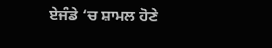ਏਜੰਡੇ ‘ਚ ਸ਼ਾਮਲ ਹੋਣੇ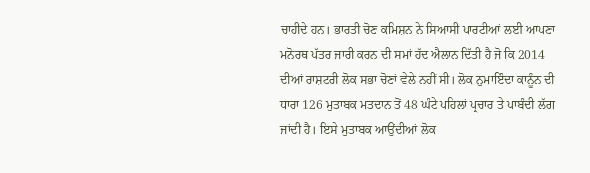ਚਾਹੀਦੇ ਹਨ। ਭਾਰਤੀ ਚੋਣ ਕਮਿਸ਼ਨ ਨੇ ਸਿਆਸੀ ਪਾਰਟੀਆਂ ਲਈ ਆਪਣਾ ਮਨੋਰਥ ਪੱਤਰ ਜਾਰੀ ਕਰਨ ਦੀ ਸਮਾਂ ਹੱਦ ਐਲਾਨ ਦਿੱਤੀ ਹੈ ਜੋ ਕਿ 2014 ਦੀਆਂ ਰਾਸ਼ਟਰੀ ਲੋਕ ਸਭਾ ਚੋਣਾਂ ਵੇਲੇ ਨਹੀਂ ਸੀ। ਲੋਕ ਨੁਮਾਇੰਦਾ ਕਾਨੂੰਨ ਦੀ ਧਾਰਾ 126 ਮੁਤਾਬਕ ਮਤਦਾਨ ਤੋਂ 48 ਘੰਟੇ ਪਹਿਲਾਂ ਪ੍ਰਚਾਰ ਤੇ ਪਾਬੰਦੀ ਲੱਗ ਜਾਂਦੀ ਹੈ। ਇਸੇ ਮੁਤਾਬਕ ਆਉਂਦੀਆਂ ਲੋਕ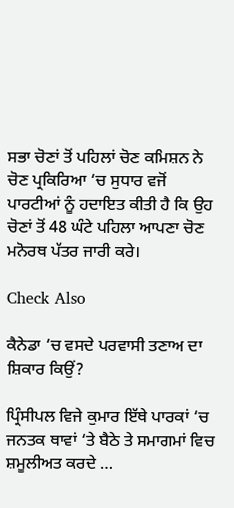ਸਭਾ ਚੋਣਾਂ ਤੋਂ ਪਹਿਲਾਂ ਚੋਣ ਕਮਿਸ਼ਨ ਨੇ ਚੋਣ ਪ੍ਰਕਿਰਿਆ ‘ਚ ਸੁਧਾਰ ਵਜੋਂ ਪਾਰਟੀਆਂ ਨੂੰ ਹਦਾਇਤ ਕੀਤੀ ਹੈ ਕਿ ਉਹ ਚੋਣਾਂ ਤੋਂ 48 ਘੰਟੇ ਪਹਿਲਾ ਆਪਣਾ ਚੋਣ ਮਨੋਰਥ ਪੱਤਰ ਜਾਰੀ ਕਰੇ।

Check Also

ਕੈਨੇਡਾ ‘ਚ ਵਸਦੇ ਪਰਵਾਸੀ ਤਣਾਅ ਦਾ ਸ਼ਿਕਾਰ ਕਿਉਂ?

ਪ੍ਰਿੰਸੀਪਲ ਵਿਜੇ ਕੁਮਾਰ ਇੱਥੇ ਪਾਰਕਾਂ ‘ਚ ਜਨਤਕ ਥਾਵਾਂ ‘ਤੇ ਬੈਠੇ ਤੇ ਸਮਾਗਮਾਂ ਵਿਚ ਸ਼ਮੂਲੀਅਤ ਕਰਦੇ …